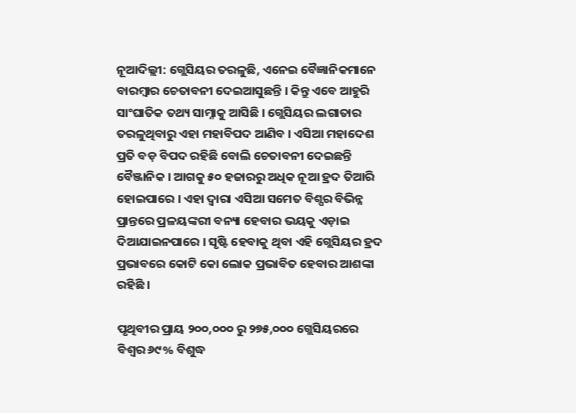ନୂଆଦିଲ୍ଲୀ: ଗ୍ଲେସିୟର ତରଳୁଛି, ଏନେଇ ବୈଜ୍ଞାନିକମାନେ ବାରମ୍ବାର ଚେତାବନୀ ଦେଇଆସୁଛନ୍ତି । କିନ୍ତୁ ଏବେ ଆହୁରି ସାଂଘାତିକ ତଥ୍ୟ ସାମ୍ନାକୁ ଆସିଛି । ଗ୍ଲେସିୟର ଲଗାତାର ତରଳୁଥିବାରୁ ଏହା ମହାବିପଦ ଆଣିବ । ଏସିଆ ମହାଦେଶ ପ୍ରତି ବଡ଼ ବିପଦ ରହିଛି ବୋଲି ଚେତାବନୀ ଦେଇଛନ୍ତି ବୈଞ୍ଜାନିକ । ଆଗକୁ ୫୦ ହଜାରରୁ ଅଧିକ ନୂଆ ହ୍ରଦ ତିଆରି ହୋଇପାରେ । ଏହା ଦ୍ବାରା ଏସିଆ ସମେତ ବିଶ୍ପର ବିଭିନ୍ନ ପ୍ରାନ୍ତରେ ପ୍ରଳୟଙ୍କରୀ ବନ୍ୟା ହେବାର ଭୟକୁ ଏଡ଼ାଇ ଦିଆଯାଇନପାରେ । ସୃଷ୍ଟି ହେବାକୁ ଥିବା ଏହି ଗ୍ଲେସିୟର ହ୍ରଦ ପ୍ରଭାବରେ କୋଟି କୋ ଲୋକ ପ୍ରଭାବିତ ହେବାର ଆଶଙ୍କା ରହିଛି ।

ପୃଥିବୀର ପ୍ରାୟ ୨୦୦,୦୦୦ ରୁ ୨୭୫,୦୦୦ ଗ୍ଲେସିୟରରେ ବିଶ୍ୱର ୬୯% ବିଶୁଦ୍ଧ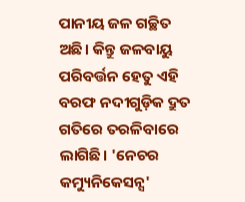ପାନୀୟ ଜଳ ଗଚ୍ଛିତ ଅଛି। କିନ୍ତୁ ଜଳବାୟୁ ପରିବର୍ତ୍ତନ ହେତୁ ଏହି ବରଫ ନଦୀଗୁଡ଼ିକ ଦ୍ରୁତ ଗତିରେ ତରଳିବାରେ ଲାଗିଛି। 'ନେଚର କମ୍ୟୁନିକେସନ୍ସ'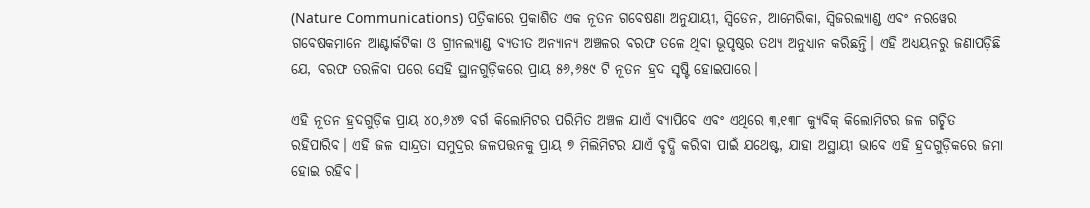(Nature Communications) ପତ୍ରିକାରେ ପ୍ରକାଶିତ ଏକ ନୂତନ ଗବେଷଣା ଅନୁଯାୟୀ, ସ୍ୱିଡେନ, ଆମେରିକା, ସ୍ୱିଜରଲ୍ୟାଣ୍ଡ ଏବଂ ନରୱେର ଗବେଷକମାନେ ଆଣ୍ଟାର୍କଟିକା ଓ ଗ୍ରୀନଲ୍ୟାଣ୍ଡ ବ୍ୟତୀତ ଅନ୍ୟାନ୍ୟ ଅଞ୍ଚଳର ବରଫ ତଳେ ଥିବା ଭୂପୃଷ୍ଠର ତଥ୍ୟ ଅନୁଧ୍ୟାନ କରିଛନ୍ତି। ଏହି ଅଧ୍ୟୟନରୁ ଜଣାପଡ଼ିଛି ଯେ, ବରଫ ତରଳିବା ପରେ ସେହି ସ୍ଥାନଗୁଡ଼ିକରେ ପ୍ରାୟ ୫୬,୬୫୯ ଟି ନୂତନ ହ୍ରଦ ସୃଷ୍ଟି ହୋଇପାରେ।

ଏହି ନୂତନ ହ୍ରଦଗୁଡ଼ିକ ପ୍ରାୟ ୪୦,୬୪୭ ବର୍ଗ କିଲୋମିଟର ପରିମିତ ଅଞ୍ଚଳ ଯାଏଁ ବ୍ୟାପିବେ ଏବଂ ଏଥିରେ ୩,୧୩୮ କ୍ୟୁବିକ୍ କିଲୋମିଟର ଜଳ ଗଚ୍ଛିତ ରହିପାରିବ। ଏହି ଜଳ ସାନ୍ଦ୍ରତା ସମୁଦ୍ରର ଜଳପତ୍ତନକୁ ପ୍ରାୟ ୭ ମିଲିମିଟର ଯାଏଁ ବୃଦ୍ଧି କରିବା ପାଇଁ ଯଥେଷ୍ଟ, ଯାହା ଅସ୍ଥାୟୀ ଭାବେ ଏହି ହ୍ରଦଗୁଡ଼ିକରେ ଜମା ହୋଇ ରହିବ।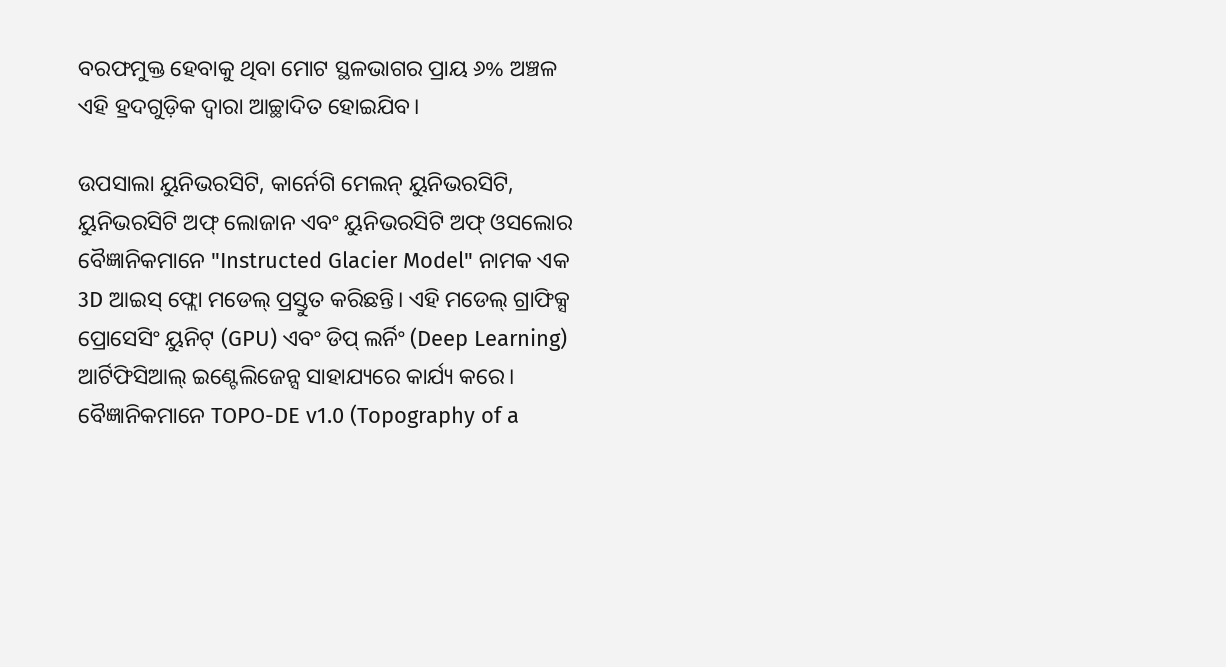ବରଫମୁକ୍ତ ହେବାକୁ ଥିବା ମୋଟ ସ୍ଥଳଭାଗର ପ୍ରାୟ ୬% ଅଞ୍ଚଳ ଏହି ହ୍ରଦଗୁଡ଼ିକ ଦ୍ୱାରା ଆଚ୍ଛାଦିତ ହୋଇଯିବ।

ଉପସାଲା ୟୁନିଭରସିଟି, କାର୍ନେଗି ମେଲନ୍ ୟୁନିଭରସିଟି, ୟୁନିଭରସିଟି ଅଫ୍ ଲୋଜାନ ଏବଂ ୟୁନିଭରସିଟି ଅଫ୍ ଓସଲୋର ବୈଜ୍ଞାନିକମାନେ "Instructed Glacier Model" ନାମକ ଏକ 3D ଆଇସ୍ ଫ୍ଲୋ ମଡେଲ୍ ପ୍ରସ୍ତୁତ କରିଛନ୍ତି। ଏହି ମଡେଲ୍ ଗ୍ରାଫିକ୍ସ ପ୍ରୋସେସିଂ ୟୁନିଟ୍ (GPU) ଏବଂ ଡିପ୍ ଲର୍ନିଂ (Deep Learning) ଆର୍ଟିଫିସିଆଲ୍ ଇଣ୍ଟେଲିଜେନ୍ସ ସାହାଯ୍ୟରେ କାର୍ଯ୍ୟ କରେ। ବୈଜ୍ଞାନିକମାନେ TOPO-DE v1.0 (Topography of a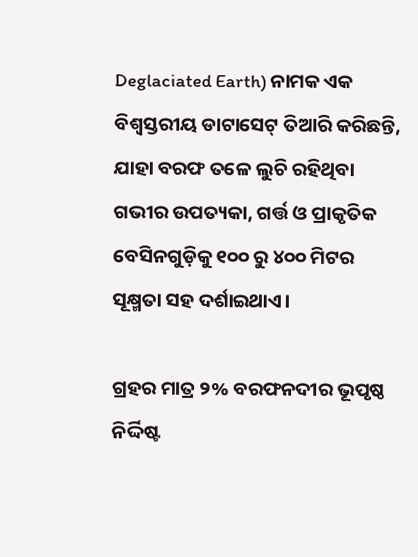Deglaciated Earth) ନାମକ ଏକ ବିଶ୍ୱସ୍ତରୀୟ ଡାଟାସେଟ୍ ତିଆରି କରିଛନ୍ତି, ଯାହା ବରଫ ତଳେ ଲୁଚି ରହିଥିବା ଗଭୀର ଉପତ୍ୟକା, ଗର୍ତ୍ତ ଓ ପ୍ରାକୃତିକ ବେସିନଗୁଡ଼ିକୁ ୧୦୦ ରୁ ୪୦୦ ମିଟର ସୂକ୍ଷ୍ମତା ସହ ଦର୍ଶାଇଥାଏ।

ଗ୍ରହର ମାତ୍ର ୨% ବରଫନଦୀର ଭୂପୃଷ୍ଠ ନିର୍ଦ୍ଦିଷ୍ଟ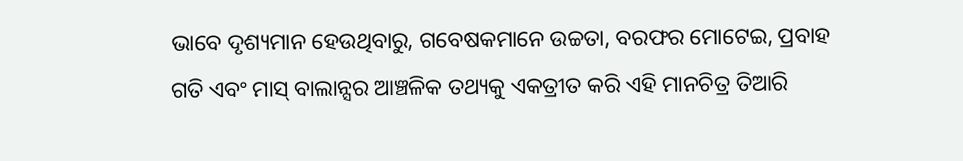ଭାବେ ଦୃଶ୍ୟମାନ ହେଉଥିବାରୁ, ଗବେଷକମାନେ ଉଚ୍ଚତା, ବରଫର ମୋଟେଇ, ପ୍ରବାହ ଗତି ଏବଂ ମାସ୍‌ ବାଲାନ୍ସର ଆଞ୍ଚଳିକ ତଥ୍ୟକୁ ଏକତ୍ରୀତ କରି ଏହି ମାନଚିତ୍ର ତିଆରି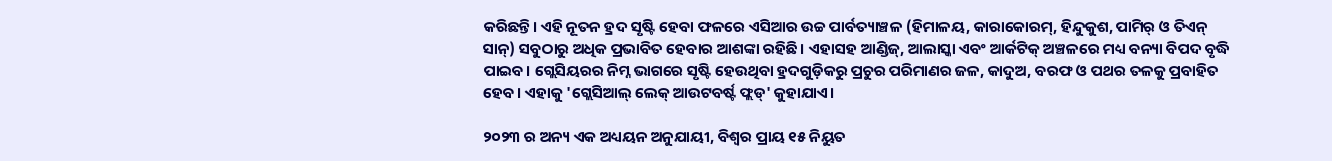କରିଛନ୍ତି। ଏହି ନୂତନ ହ୍ରଦ ସୃଷ୍ଟି ହେବା ଫଳରେ ଏସିଆର ଉଚ୍ଚ ପାର୍ବତ୍ୟାଞ୍ଚଳ (ହିମାଳୟ, କାରାକୋରମ୍, ହିନ୍ଦୁକୁଶ, ପାମିର୍ ଓ ତିଏନ୍ ସାନ୍) ସବୁଠାରୁ ଅଧିକ ପ୍ରଭାବିତ ହେବାର ଆଶଙ୍କା ରହିଛି। ଏହାସହ ଆଣ୍ଡିଜ୍, ଆଲାସ୍କା ଏବଂ ଆର୍କଟିକ୍ ଅଞ୍ଚଳରେ ମଧ୍ୟ ବନ୍ୟା ବିପଦ ବୃଦ୍ଧି ପାଇବ। ଗ୍ଲେସିୟରର ନିମ୍ନ ଭାଗରେ ସୃଷ୍ଟି ହେଉଥିବା ହ୍ରଦଗୁଡ଼ିକରୁ ପ୍ରଚୁର ପରିମାଣର ଜଳ, କାଦୁଅ, ବରଫ ଓ ପଥର ତଳକୁ ପ୍ରବାହିତ ହେବ। ଏହାକୁ 'ଗ୍ଲେସିଆଲ୍ ଲେକ୍ ଆଉଟବର୍ଷ୍ଟ ଫ୍ଲଡ୍' କୁହାଯାଏ।

୨୦୨୩ ର ଅନ୍ୟ ଏକ ଅଧ୍ୟୟନ ଅନୁଯାୟୀ, ବିଶ୍ୱର ପ୍ରାୟ ୧୫ ନିୟୁତ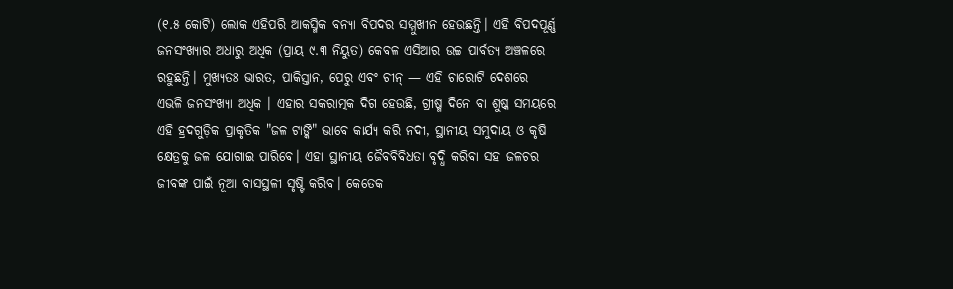(୧.୫ କୋଟି) ଲୋକ ଏହିପରି ଆକସ୍ମିକ ବନ୍ୟା ବିପଦର ସମ୍ମୁଖୀନ ହେଉଛନ୍ତି। ଏହି ବିପଦପୂର୍ଣ୍ଣ ଜନସଂଖ୍ୟାର ଅଧାରୁ ଅଧିକ (ପ୍ରାୟ ୯.୩ ନିୟୁତ) କେବଳ ଏସିଆର ଉଚ୍ଚ ପାର୍ବତ୍ୟ ଅଞ୍ଚଳରେ ରହୁଛନ୍ତି। ମୁଖ୍ୟତଃ ଭାରତ, ପାକିସ୍ତାନ, ପେରୁ ଏବଂ ଚୀନ୍ — ଏହି ଚାରୋଟି ଦେଶରେ ଏଭଳି ଜନସଂଖ୍ୟା ଅଧିକ । ଏହାର ସକରାତ୍ମକ ଦିଗ ହେଉଛି, ଗ୍ରୀଷ୍ମ ଦିନେ ବା ଶୁଷ୍କ ସମୟରେ ଏହି ହ୍ରଦଗୁଡ଼ିକ ପ୍ରାକୃତିକ "ଜଳ ଟାଙ୍କି" ଭାବେ କାର୍ଯ୍ୟ କରି ନଦୀ, ସ୍ଥାନୀୟ ସମୁଦାୟ ଓ କୃଷି କ୍ଷେତ୍ରକୁ ଜଳ ଯୋଗାଇ ପାରିବେ। ଏହା ସ୍ଥାନୀୟ ଜୈବବିବିଧତା ବୃଦ୍ଧି କରିବା ସହ ଜଳଚର ଜୀବଙ୍କ ପାଇଁ ନୂଆ ବାସସ୍ଥଳୀ ସୃଷ୍ଟି କରିବ। କେତେକ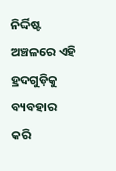ନିର୍ଦ୍ଦିଷ୍ଟ ଅଞ୍ଚଳରେ ଏହି ହ୍ରଦଗୁଡ଼ିକୁ ବ୍ୟବହାର କରି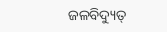ଜଳବିଦ୍ୟୁତ୍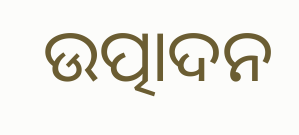ଉତ୍ପାଦନ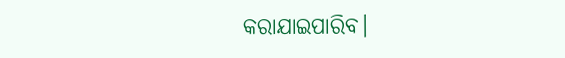କରାଯାଇପାରିବ।